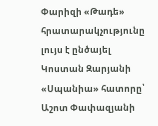Փարիզի «Թադե» հրատարակչությունը լույս է ընծայել Կոստան Զարյանի «Սպանիա» հատորը՝ Աշոտ Փափազյանի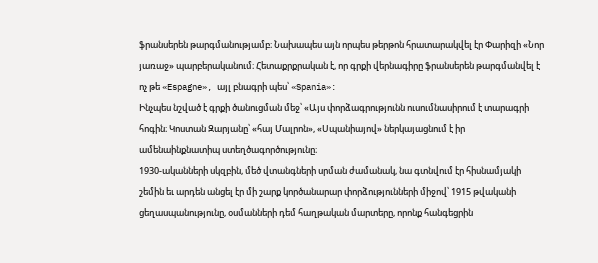ֆրանսերեն թարգմանությամբ։ Նախապես այն որպես թերթոն հրատարակվել էր Փարիզի «Նոր յառաջ» պարբերականում։ Հետաքրքրական է, որ գրքի վերնագիրը ֆրանսերեն թարգմանվել է ոչ թե «Espagne», այլ բնագրի պես՝ «Spania»:
Ինչպես նշված է գրքի ծանուցման մեջ՝ «Այս փորձագրությունն ուսումնասիրում է տարագրի հոգին։ Կոստան Զարյանը՝ «հայ Մալրոն», «Սպանիայով» ներկայացնում է իր ամենաինքնատիպ ստեղծագործությունը։
1930-ականների սկզբին, մեծ վտանգների սրման ժամանակ, նա գտնվում էր հիսնամյակի շեմին եւ արդեն անցել էր մի շարք կործանարար փորձությունների միջով՝ 1915 թվականի ցեղասպանությունը, օսմանների դեմ հաղթական մարտերը, որոնք հանգեցրին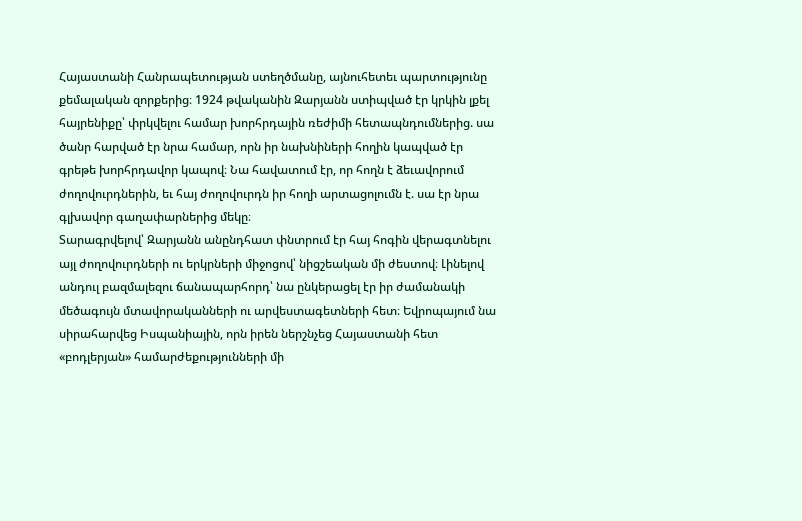Հայաստանի Հանրապետության ստեղծմանը, այնուհետեւ պարտությունը քեմալական զորքերից։ 1924 թվականին Զարյանն ստիպված էր կրկին լքել հայրենիքը՝ փրկվելու համար խորհրդային ռեժիմի հետապնդումներից. սա ծանր հարված էր նրա համար, որն իր նախնիների հողին կապված էր գրեթե խորհրդավոր կապով։ Նա հավատում էր, որ հողն է ձեւավորում ժողովուրդներին, եւ հայ ժողովուրդն իր հողի արտացոլումն է. սա էր նրա գլխավոր գաղափարներից մեկը։
Տարագրվելով՝ Զարյանն անընդհատ փնտրում էր հայ հոգին վերագտնելու այլ ժողովուրդների ու երկրների միջոցով՝ նիցշեական մի ժեստով։ Լինելով անդուլ բազմալեզու ճանապարհորդ՝ նա ընկերացել էր իր ժամանակի մեծագույն մտավորականների ու արվեստագետների հետ։ Եվրոպայում նա սիրահարվեց Իսպանիային, որն իրեն ներշնչեց Հայաստանի հետ «բոդլերյան» համարժեքությունների մի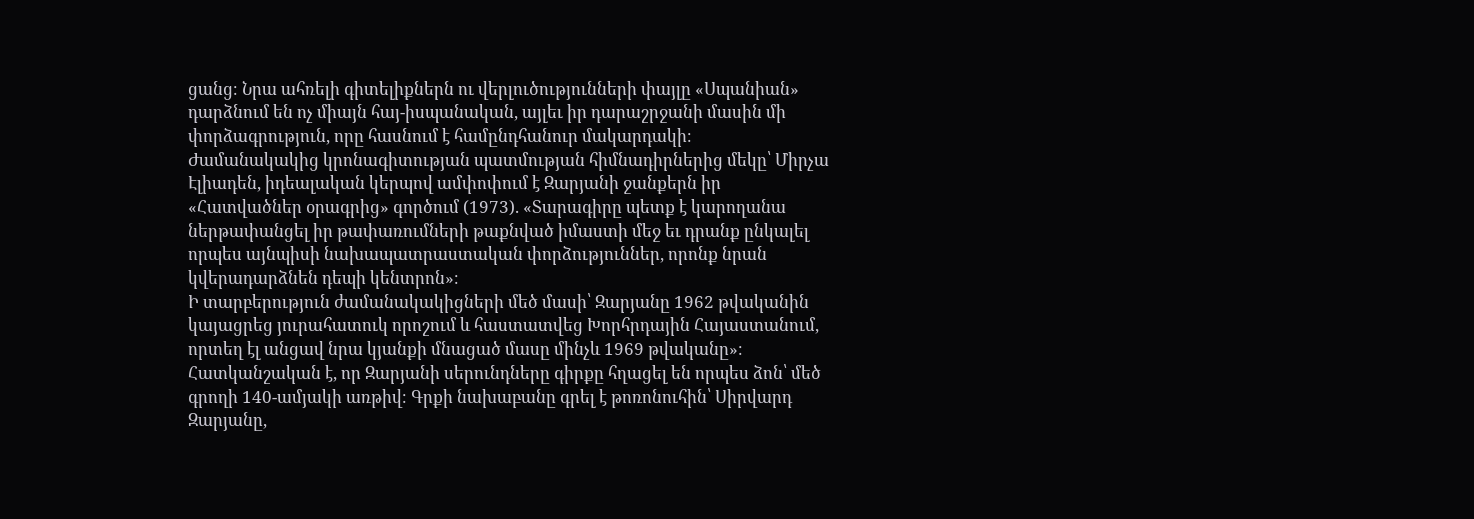ցանց։ Նրա ահռելի գիտելիքներն ու վերլուծությունների փայլը «Սպանիան» դարձնում են ոչ միայն հայ-իսպանական, այլեւ իր դարաշրջանի մասին մի փորձագրություն, որը հասնում է համընդհանուր մակարդակի։
Ժամանակակից կրոնագիտության պատմության հիմնադիրներից մեկը՝ Միրչա Էլիադեն, իդեալական կերպով ամփոփում է Զարյանի ջանքերն իր «Հատվածներ օրագրից» գործում (1973). «Տարագիրը պետք է կարողանա ներթափանցել իր թափառումների թաքնված իմաստի մեջ եւ դրանք ընկալել որպես այնպիսի նախապատրաստական փորձություններ, որոնք նրան կվերադարձնեն դեպի կենտրոն»։
Ի տարբերություն ժամանակակիցների մեծ մասի՝ Զարյանը 1962 թվականին կայացրեց յուրահատուկ որոշում և հաստատվեց Խորհրդային Հայաստանում, որտեղ էլ անցավ նրա կյանքի մնացած մասը մինչև 1969 թվականը»։
Հատկանշական է, որ Զարյանի սերունդները գիրքը հղացել են որպես ձոն՝ մեծ գրողի 140-ամյակի առթիվ։ Գրքի նախաբանը գրել է թոռոնուհին՝ Սիրվարդ Զարյանը,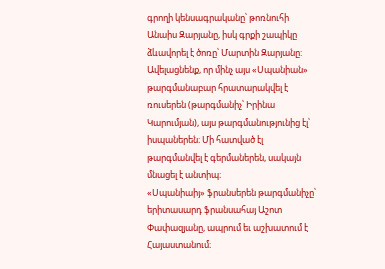գրողի կենսագրականը՝ թոռնուհի Անաիս Զարյանը, իսկ գրքի շապիկը ձևավորել է ծոռը՝ Մարտին Զարյանը:
Ավելացնենք, որ մինչ այս «Սպանիան» թարգմանաբար հրատարակվել է ռուսերեն (թարգմանիչ՝ Իրինա Կարումյան), այս թարգմանությունից էլ՝ իսպաներեն։ Մի հատված էլ թարգմանվել է գերմաներեն, սակայն մնացել է անտիպ։
«Սպանիաիյ» ֆրանսերեն թարգմանիչը՝ երիտասարդ ֆրանսահայ Աշոտ Փափազյանը, ապրում եւ աշխատում է Հայաստանում։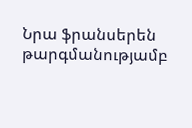Նրա ֆրանսերեն թարգմանությամբ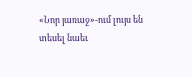«Նոր յառաջ»-ում լույս են տեսել նաեւ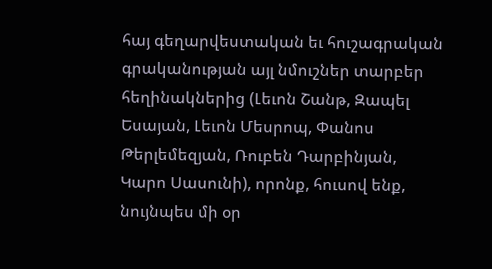հայ գեղարվեստական եւ հուշագրական գրականության այլ նմուշներ տարբեր հեղինակներից (Լեւոն Շանթ, Զապել Եսայան, Լեւոն Մեսրոպ, Փանոս Թերլեմեզյան, Ռուբեն Դարբինյան, Կարո Սասունի), որոնք, հուսով ենք, նույնպես մի օր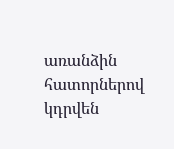առանձին հատորներով կդրվեն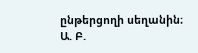ընթերցողի սեղանին։
Ա. Բ.